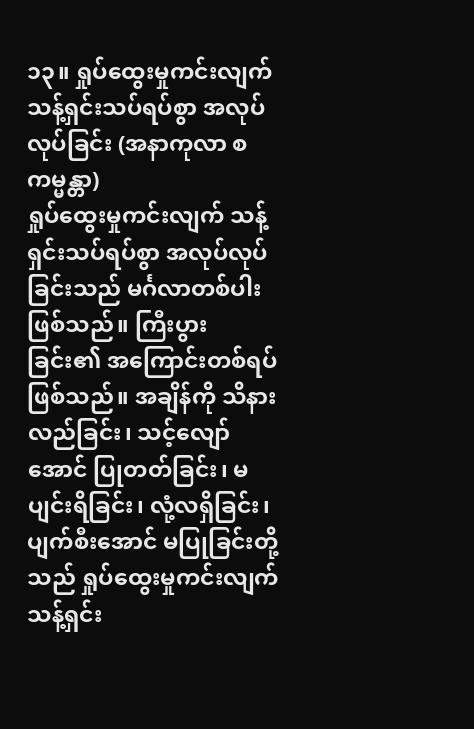၁၃။ ရှုပ်ထွေးမှုကင်းလျက် သန့်ရှင်းသပ်ရပ်စွာ အလုပ်လုပ်ခြင်း (အနာကုလာ စ ကမ္မန္တာ)
ရှုပ်ထွေးမှုကင်းလျက် သန့်ရှင်းသပ်ရပ်စွာ အလုပ်လုပ်ခြင်းသည် မင်္ဂလာတစ်ပါး ဖြစ်သည်။ ကြီးပွားခြင်း၏ အကြောင်းတစ်ရပ် ဖြစ်သည်။ အချိန်ကို သိနားလည်ခြင်း၊ သင့်လျော်အောင် ပြုတတ်ခြင်း၊ မပျင်းရိခြင်း၊ လုံ့လရှိခြင်း၊ ပျက်စီးအောင် မပြုခြင်းတို့သည် ရှုပ်ထွေးမှုကင်းလျက် သန့်ရှင်း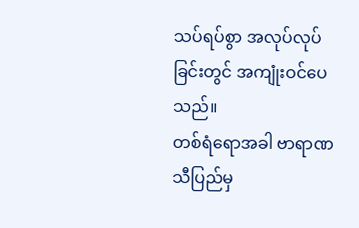သပ်ရပ်စွာ အလုပ်လုပ်ခြင်းတွင် အကျုံးဝင်ပေသည်။
တစ်ရံရောအခါ ဗာရာဏသီပြည်မှ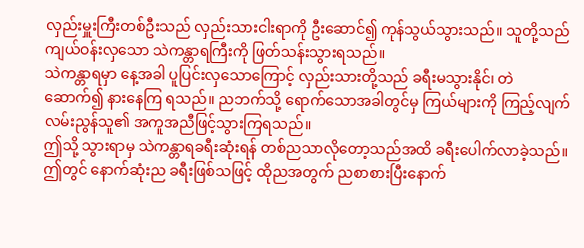လှည်းမှူးကြီးတစ်ဦးသည် လှည်းသားငါးရာကို ဦးဆောင်၍ ကုန်သွယ်သွားသည်။ သူတို့သည် ကျယ်ဝန်းလှသော သဲကန္တာရကြီးကို ဖြတ်သန်းသွားရသည်။
သဲကန္တာရမှာ နေ့အခါ ပူပြင်းလှသောကြောင့် လှည်းသားတို့သည် ခရီးမသွားနိုင်၊ တဲဆောက်၍ နားနေကြ ရသည်။ ညဘက်သို့ ရောက်သောအခါတွင်မှ ကြယ်များကို ကြည့်လျက် လမ်းညွန်သူ၏ အကူအညီဖြင့်သွားကြရသည်။
ဤသို့ သွားရာမှ သဲကန္တာရခရီးဆုံးရန် တစ်ညသာလိုတော့သည်အထိ ခရီးပေါက်လာခဲ့သည်။ ဤတွင် နောက်ဆုံးည ခရီးဖြစ်သဖြင့် ထိုညအတွက် ညစာစားပြီးနောက်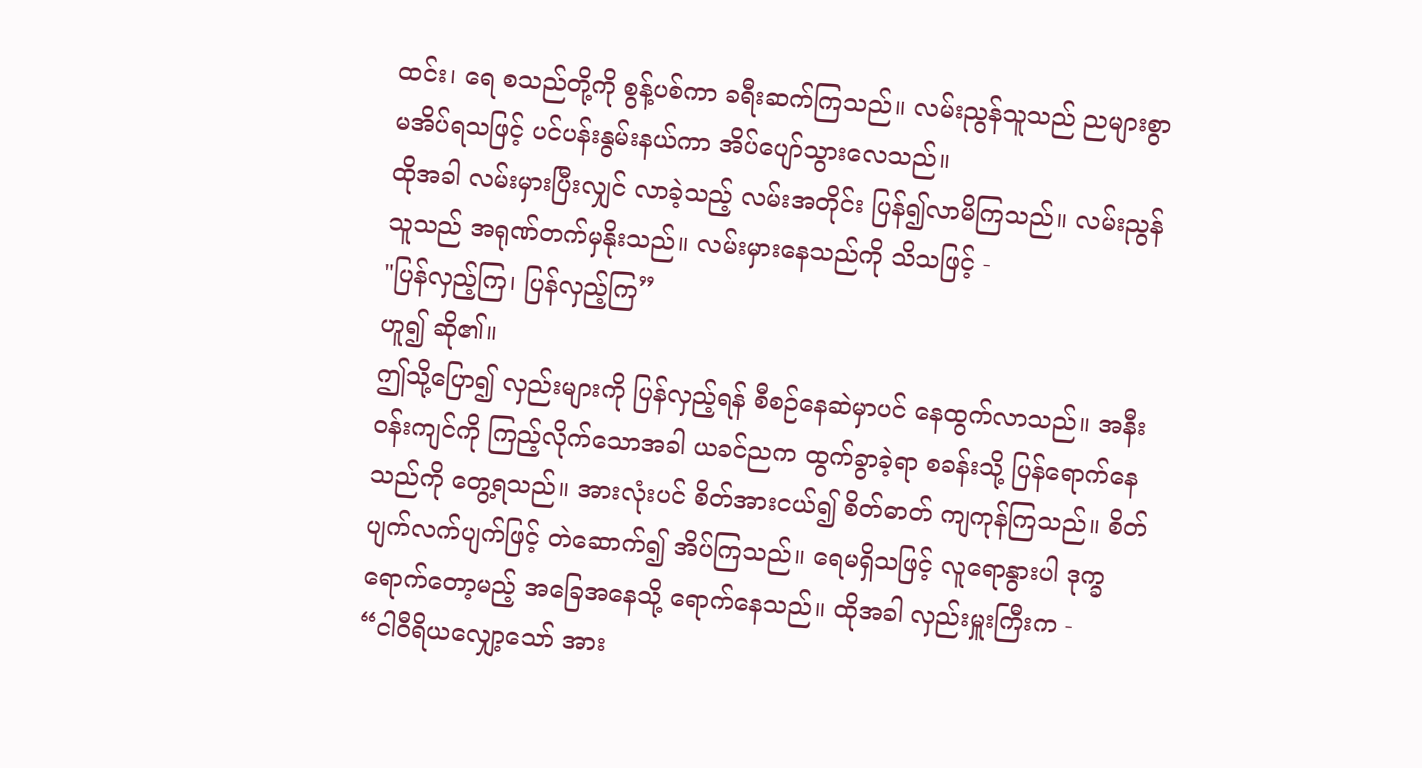ထင်း၊ ရေ စသည်တို့ကို စွန့်ပစ်ကာ ခရီးဆက်ကြသည်။ လမ်းညွန်သူသည် ညများစွာ မအိပ်ရသဖြင့် ပင်ပန်းနွမ်းနယ်ကာ အိပ်ပျော်သွားလေသည်။
ထိုအခါ လမ်းမှားပြီးလျှင် လာခဲ့သည့် လမ်းအတိုင်း ပြန်၍လာမိကြသည်။ လမ်းညွန်သူသည် အရုဏ်တက်မှနိုးသည်။ လမ်းမှားနေသည်ကို သိသဖြင့် -
"ပြန်လှည့်ကြ၊ ပြန်လှည့်ကြ”
ဟူ၍ ဆို၏။
ဤသို့ပြော၍ လှည်းများကို ပြန်လှည့်ရန် စီစဉ်နေဆဲမှာပင် နေထွက်လာသည်။ အနီးဝန်းကျင်ကို ကြည့်လိုက်သောအခါ ယခင်ညက ထွက်ခွာခဲ့ရာ စခန်းသို့ ပြန်ရောက်နေသည်ကို တွေ့ရသည်။ အားလုံးပင် စိတ်အားငယ်၍ စိတ်ဓာတ် ကျကုန်ကြသည်။ စိတ်ပျက်လက်ပျက်ဖြင့် တဲဆောက်၍ အိပ်ကြသည်။ ရေမရှိသဖြင့် လူရောနွားပါ ဒုက္ခရောက်တော့မည့် အခြေအနေသို့ ရောက်နေသည်။ ထိုအခါ လှည်းမှူးကြီးက -
“ငါဝီရိယလျှော့သော် အား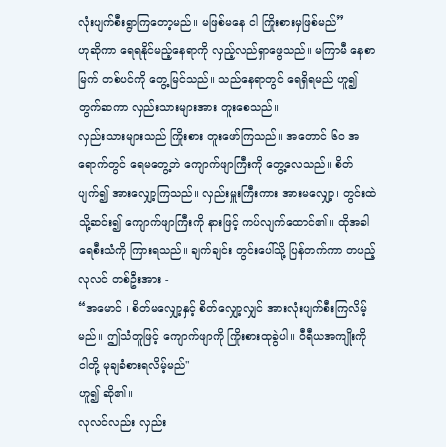လုံးပျက်စီးရွာကြတော့မည်။ မဖြစ်မနေ ငါ ကြိုးစားမှဖြစ်မည်”
ဟုဆိုကာ ရေရနိုင်မည့်နေရာကို လှည့်လည်ရှာဖွေသည်။ မကြာမီ နေစာမြက် တစ်ပင်ကို တွေ့မြင်သည်။ သည်နေရာတွင် ရေရှိရမည် ဟူ၍ တွက်ဆကာ လှည်းသားများအား တူးစေသည်။
လှည်းသားများသည် ကြိုးစား တူးဖော်ကြသည်။ အတောင် ၆၀ အရောက်တွင် ရေမတွေ့ဘဲ ကျောက်ဖျာကြီးကို တွေ့လေသည်။ စိတ်ပျက်၍ အားလျှော့ကြသည်။ လှည်းမှူးကြီးကား အားမလျှော့၊ တွင်းထဲသို့ဆင်း၍ ကျောက်ဖျာကြီးကို နားဖြင့် ကပ်လျက်ထောင်၏။ ထိုအခါ ရေစီးသံကို ကြားရသည်။ ချက်ချင်း တွင်းပေါ်သို့ ပြန်တက်ကာ တပည့်လုလင် တစ်ဦးအား -
“အမောင် ၊ စိတ်မလျှော့နှင့် စိတ်လျှော့လျှင် အားလုံးပျက်စီးကြလိမ့်မည်။ ဤသံတူဖြင့် ကျောက်ဖျာကို ကြိုးစားထုခွဲပါ။ ဝီရီယအကျိုးကို ငါတို့ မုချခံစားရလိမ့်မည်"
ဟူ၍ ဆို၏။
လုလင်လည်း လှည်း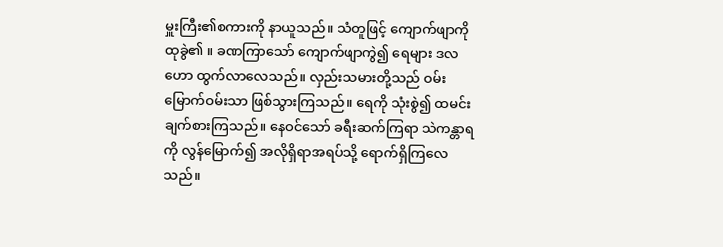မှူးကြီး၏စကားကို နာယူသည်။ သံတူဖြင့် ကျောက်ဖျာကို ထုခွဲ၏ ။ ခဏကြာသော် ကျောက်ဖျာကွဲ၍ ရေများ ဒလဟော ထွက်လာလေသည်။ လှည်းသမားတို့သည် ဝမ်း မြောက်ဝမ်းသာ ဖြစ်သွားကြသည်။ ရေကို သုံးစွဲ၍ ထမင်းချက်စားကြသည်။ နေဝင်သော် ခရီးဆက်ကြရာ သဲကန္တာရကို လွန်မြောက်၍ အလိုရှိရာအရပ်သို့ ရောက်ရှိကြလေသည်။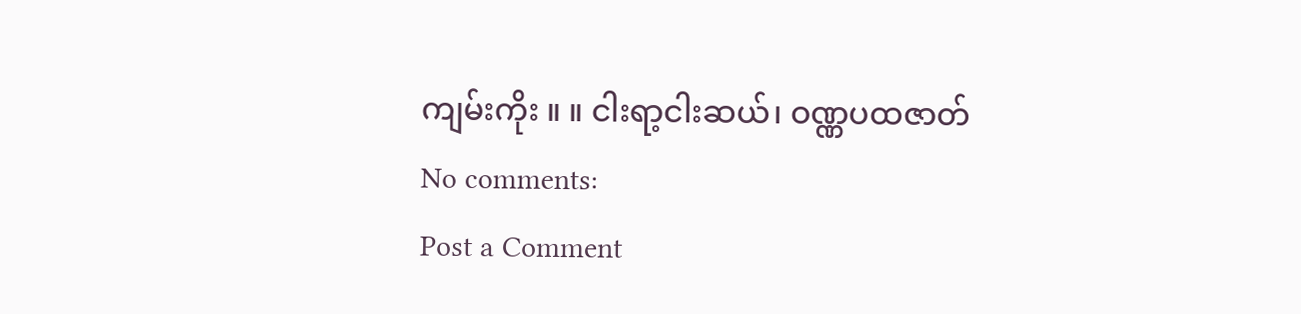ကျမ်းကိုး ။ ။ ငါးရာ့ငါးဆယ်၊ ဝဏ္ဏပထဇာတ်
No comments:
Post a Comment